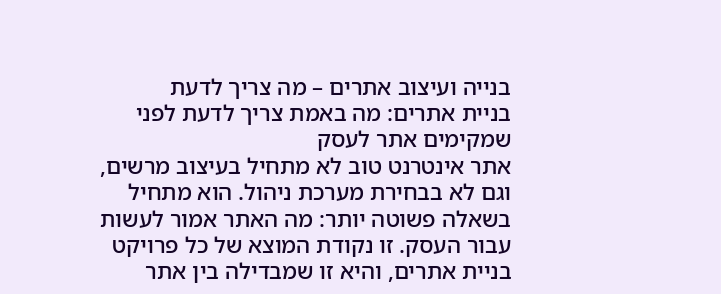בנייה ועיצוב אתרים – מה צריך לדעת
בניית אתרים: מה באמת צריך לדעת לפני שמקימים אתר לעסק
אתר אינטרנט טוב לא מתחיל בעיצוב מרשים, וגם לא בבחירת מערכת ניהול. הוא מתחיל בשאלה פשוטה יותר: מה האתר אמור לעשות עבור העסק. זו נקודת המוצא של כל פרויקט בניית אתרים, והיא זו שמבדילה בין אתר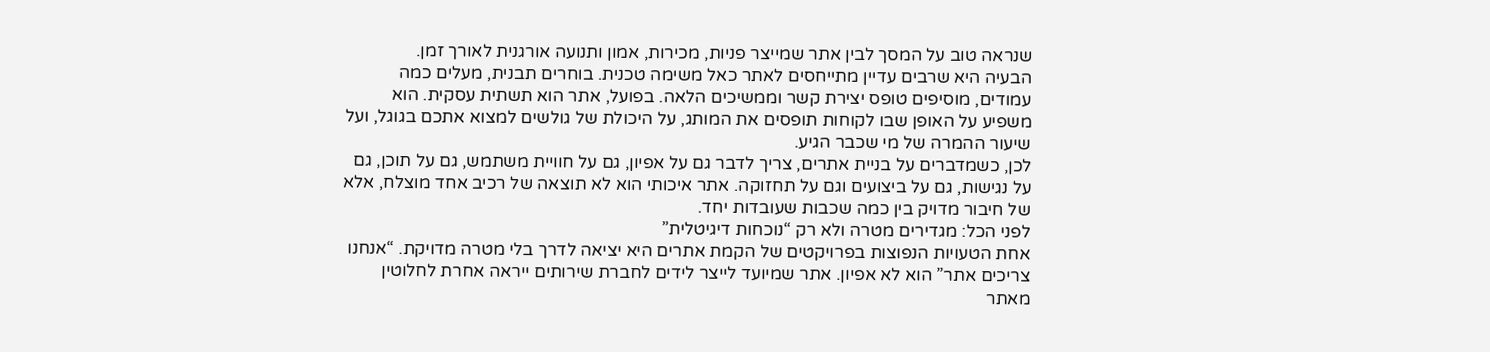שנראה טוב על המסך לבין אתר שמייצר פניות, מכירות, אמון ותנועה אורגנית לאורך זמן.
הבעיה היא שרבים עדיין מתייחסים לאתר כאל משימה טכנית. בוחרים תבנית, מעלים כמה עמודים, מוסיפים טופס יצירת קשר וממשיכים הלאה. בפועל, אתר הוא תשתית עסקית. הוא משפיע על האופן שבו לקוחות תופסים את המותג, על היכולת של גולשים למצוא אתכם בגוגל, ועל שיעור ההמרה של מי שכבר הגיע.
לכן, כשמדברים על בניית אתרים, צריך לדבר גם על אפיון, גם על חוויית משתמש, גם על תוכן, גם על נגישות, גם על ביצועים וגם על תחזוקה. אתר איכותי הוא לא תוצאה של רכיב אחד מוצלח, אלא של חיבור מדויק בין כמה שכבות שעובדות יחד.
לפני הכל: מגדירים מטרה ולא רק “נוכחות דיגיטלית”
אחת הטעויות הנפוצות בפרויקטים של הקמת אתרים היא יציאה לדרך בלי מטרה מדויקת. “אנחנו צריכים אתר” הוא לא אפיון. אתר שמיועד לייצר לידים לחברת שירותים ייראה אחרת לחלוטין מאתר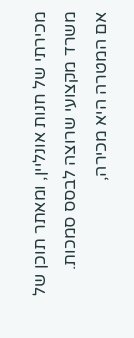מכירתי של חנות אונליין, ומאתר תוכן של משרד מקצועי שרוצה לבסס סמכות.
אם המטרה היא מכירה,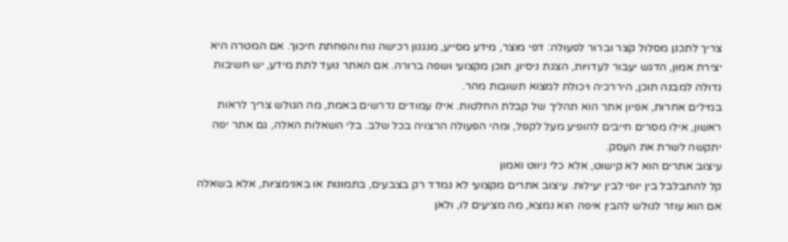צריך לתכנן מסלול קצר וברור לפעולה: דפי מוצר, מידע מסייע, מנגנון רכישה נוח והפחתת חיכוך. אם המטרה היא יצירת אמון, הדגש יעבור לעדויות, הצגת ניסיון, תוכן מקצועי ושפה ברורה. אם האתר נועד לתת מידע, יש חשיבות גדולה למבנה תוכן, היררכיה ויכולת למצוא תשובות מהר.
במילים אחרות, אפיון אתר הוא תהליך של קבלת החלטות. אילו עמודים נדרשים באמת, מה הגולש צריך לראות ראשון, אילו מסרים חייבים להופיע מעל לקפל, ומהי הפעולה הרצויה בכל שלב. בלי השאלות האלה, גם אתר יפה יתקשה לשרת את העסק.
עיצוב אתרים הוא לא קישוט, אלא כלי ניווט ואמון
קל להתבלבל בין יופי לבין יעילות. עיצוב אתרים מקצועי לא נמדד רק בצבעים, בתמונות או באנימציות, אלא בשאלה אם הוא עוזר לגולש להבין איפה הוא נמצא, מה מציעים לו, ולאן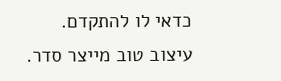כדאי לו להתקדם.
עיצוב טוב מייצר סדר.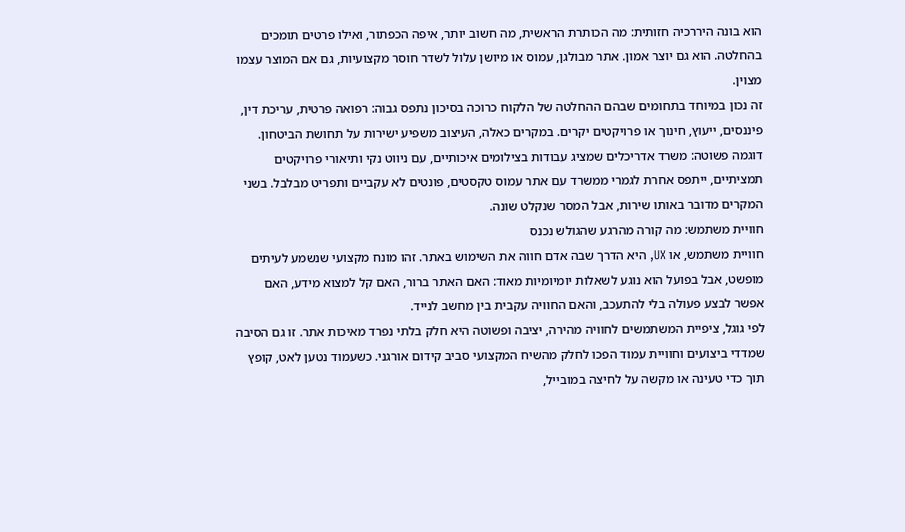הוא בונה היררכיה חזותית: מה הכותרת הראשית, מה חשוב יותר, איפה הכפתור, ואילו פרטים תומכים בהחלטה. הוא גם יוצר אמון. אתר מבולגן, עמוס או מיושן עלול לשדר חוסר מקצועיות, גם אם המוצר עצמו מצוין.
זה נכון במיוחד בתחומים שבהם ההחלטה של הלקוח כרוכה בסיכון נתפס גבוה: רפואה פרטית, עריכת דין, פיננסים, ייעוץ, חינוך או פרויקטים יקרים. במקרים כאלה, העיצוב משפיע ישירות על תחושת הביטחון.
דוגמה פשוטה: משרד אדריכלים שמציג עבודות בצילומים איכותיים, עם ניווט נקי ותיאורי פרויקטים תמציתיים, ייתפס אחרת לגמרי ממשרד עם אתר עמוס טקסטים, פונטים לא עקביים ותפריט מבלבל. בשני המקרים מדובר באותו שירות, אבל המסר שנקלט שונה.
חוויית משתמש: מה קורה מהרגע שהגולש נכנס
חוויית משתמש, או UX, היא הדרך שבה אדם חווה את השימוש באתר. זהו מונח מקצועי שנשמע לעיתים מופשט, אבל בפועל הוא נוגע לשאלות יומיומיות מאוד: האם האתר ברור, האם קל למצוא מידע, האם אפשר לבצע פעולה בלי להתעכב, והאם החוויה עקבית בין מחשב לנייד.
לפי גוגל, ציפיית המשתמשים לחוויה מהירה, יציבה ופשוטה היא חלק בלתי נפרד מאיכות אתר. זו גם הסיבה שמדדי ביצועים וחוויית עמוד הפכו לחלק מהשיח המקצועי סביב קידום אורגני. כשעמוד נטען לאט, קופץ תוך כדי טעינה או מקשה על לחיצה במובייל,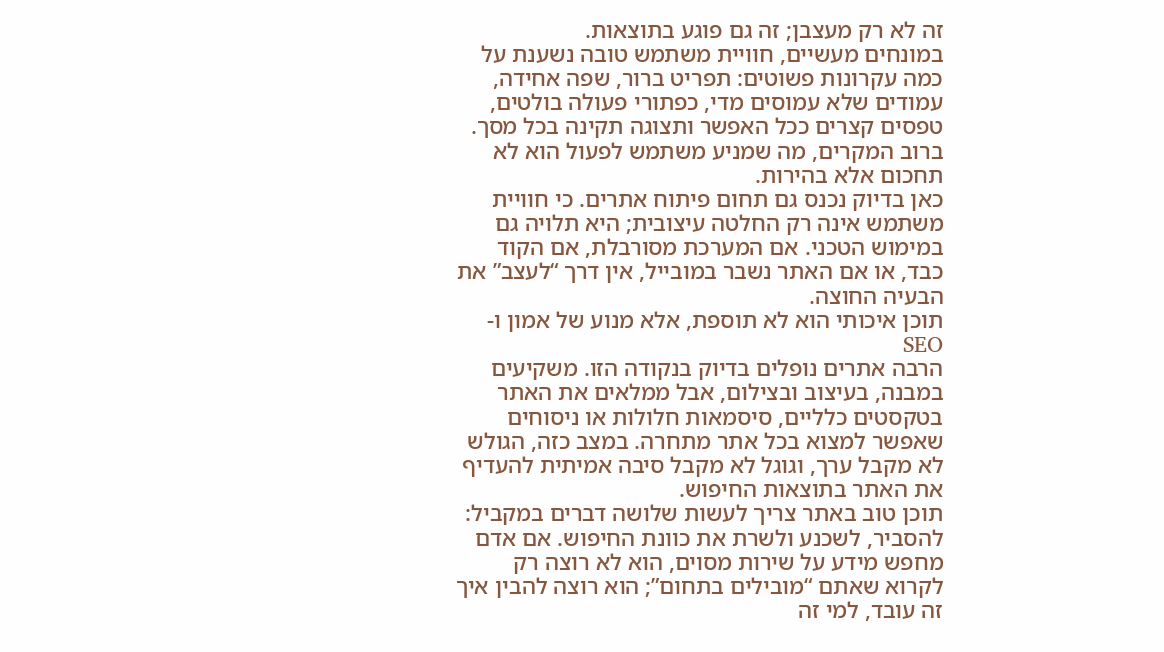זה לא רק מעצבן; זה גם פוגע בתוצאות.
במונחים מעשיים, חוויית משתמש טובה נשענת על כמה עקרונות פשוטים: תפריט ברור, שפה אחידה, עמודים שלא עמוסים מדי, כפתורי פעולה בולטים, טפסים קצרים ככל האפשר ותצוגה תקינה בכל מסך. ברוב המקרים, מה שמניע משתמש לפעול הוא לא תחכום אלא בהירות.
כאן בדיוק נכנס גם תחום פיתוח אתרים. כי חוויית משתמש אינה רק החלטה עיצובית; היא תלויה גם במימוש הטכני. אם המערכת מסורבלת, אם הקוד כבד, או אם האתר נשבר במובייל, אין דרך “לעצב” את הבעיה החוצה.
תוכן איכותי הוא לא תוספת, אלא מנוע של אמון ו-SEO
הרבה אתרים נופלים בדיוק בנקודה הזו. משקיעים במבנה, בעיצוב ובצילום, אבל ממלאים את האתר בטקסטים כלליים, סיסמאות חלולות או ניסוחים שאפשר למצוא בכל אתר מתחרה. במצב כזה, הגולש לא מקבל ערך, וגוגל לא מקבל סיבה אמיתית להעדיף את האתר בתוצאות החיפוש.
תוכן טוב באתר צריך לעשות שלושה דברים במקביל: להסביר, לשכנע ולשרת את כוונת החיפוש. אם אדם מחפש מידע על שירות מסוים, הוא לא רוצה רק לקרוא שאתם “מובילים בתחום”; הוא רוצה להבין איך זה עובד, למי זה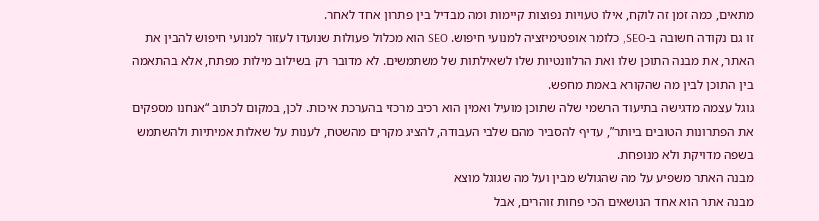מתאים, כמה זמן זה לוקח, אילו טעויות נפוצות קיימות ומה מבדיל בין פתרון אחד לאחר.
זו גם נקודה חשובה ב-SEO, כלומר אופטימיזציה למנועי חיפוש. SEO הוא מכלול פעולות שנועדו לעזור למנועי חיפוש להבין את האתר, את מבנה התוכן שלו ואת הרלוונטיות שלו לשאילתות של משתמשים. לא מדובר רק בשילוב מילות מפתח, אלא בהתאמה בין התוכן לבין מה שהקורא באמת מחפש.
גוגל עצמה מדגישה בתיעוד הרשמי שלה שתוכן מועיל ואמין הוא רכיב מרכזי בהערכת איכות. לכן, במקום לכתוב “אנחנו מספקים את הפתרונות הטובים ביותר”, עדיף להסביר מהם שלבי העבודה, להציג מקרים מהשטח, לענות על שאלות אמיתיות ולהשתמש בשפה מדויקת ולא מנופחת.
מבנה האתר משפיע על מה שהגולש מבין ועל מה שגוגל מוצא
מבנה אתר הוא אחד הנושאים הכי פחות זוהרים, אבל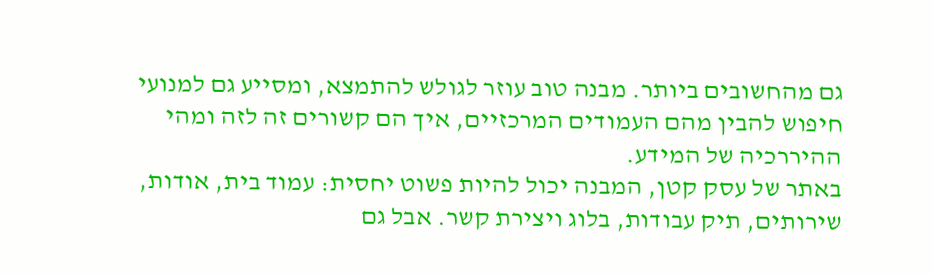גם מהחשובים ביותר. מבנה טוב עוזר לגולש להתמצא, ומסייע גם למנועי חיפוש להבין מהם העמודים המרכזיים, איך הם קשורים זה לזה ומהי ההיררכיה של המידע.
באתר של עסק קטן, המבנה יכול להיות פשוט יחסית: עמוד בית, אודות, שירותים, תיק עבודות, בלוג ויצירת קשר. אבל גם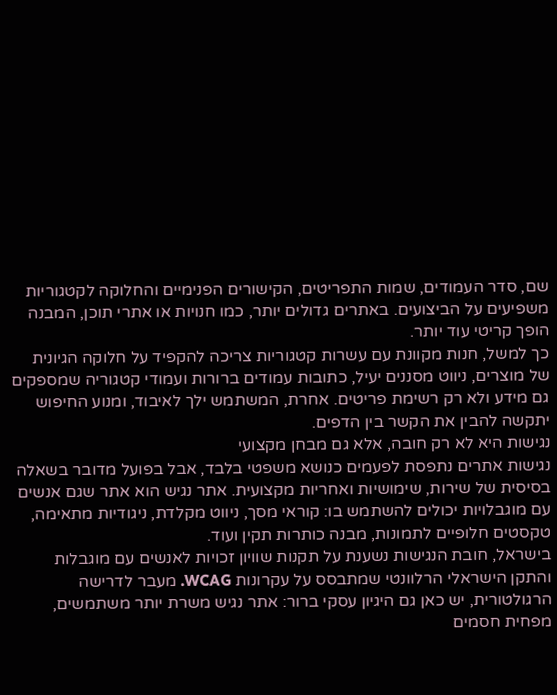שם, סדר העמודים, שמות התפריטים, הקישורים הפנימיים והחלוקה לקטגוריות משפיעים על הביצועים. באתרים גדולים יותר, כמו חנויות או אתרי תוכן, המבנה הופך קריטי עוד יותר.
כך למשל, חנות מקוונת עם עשרות קטגוריות צריכה להקפיד על חלוקה הגיונית של מוצרים, ניווט מסננים יעיל, כתובות עמודים ברורות ועמודי קטגוריה שמספקים גם מידע ולא רק רשימת פריטים. אחרת, המשתמש ילך לאיבוד, ומנוע החיפוש יתקשה להבין את הקשר בין הדפים.
נגישות היא לא רק חובה, אלא גם מבחן מקצועי
נגישות אתרים נתפסת לפעמים כנושא משפטי בלבד, אבל בפועל מדובר בשאלה בסיסית של שירות, שימושיות ואחריות מקצועית. אתר נגיש הוא אתר שגם אנשים עם מוגבלויות יכולים להשתמש בו: קוראי מסך, ניווט מקלדת, ניגודיות מתאימה, טקסטים חלופיים לתמונות, מבנה כותרות תקין ועוד.
בישראל, חובת הנגישות נשענת על תקנות שוויון זכויות לאנשים עם מוגבלות והתקן הישראלי הרלוונטי שמתבסס על עקרונות WCAG. מעבר לדרישה הרגולטורית, יש כאן גם היגיון עסקי ברור: אתר נגיש משרת יותר משתמשים, מפחית חסמים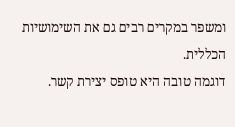ומשפר במקרים רבים גם את השימושיות הכללית.
דוגמה טובה היא טופס יצירת קשר.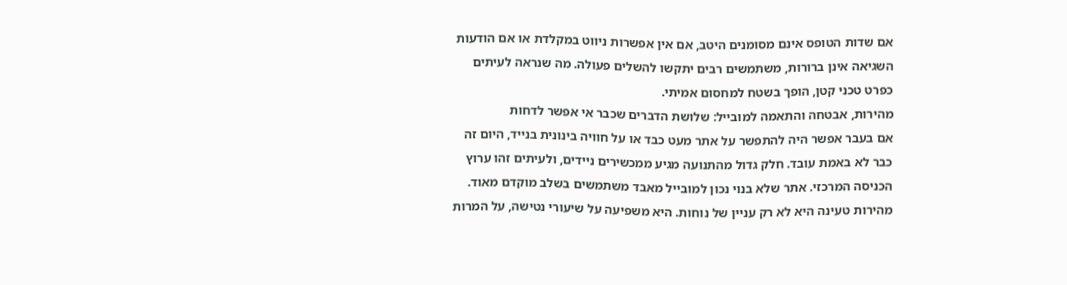אם שדות הטופס אינם מסומנים היטב, אם אין אפשרות ניווט במקלדת או אם הודעות השגיאה אינן ברורות, משתמשים רבים יתקשו להשלים פעולה. מה שנראה לעיתים כפרט טכני קטן, הופך בשטח למחסום אמיתי.
מהירות, אבטחה והתאמה למובייל: שלושת הדברים שכבר אי אפשר לדחות
אם בעבר אפשר היה להתפשר על אתר מעט כבד או על חוויה בינונית בנייד, היום זה כבר לא באמת עובד. חלק גדול מהתנועה מגיע ממכשירים ניידים, ולעיתים זהו ערוץ הכניסה המרכזי. אתר שלא בנוי נכון למובייל מאבד משתמשים בשלב מוקדם מאוד.
מהירות טעינה היא לא רק עניין של נוחות. היא משפיעה על שיעורי נטישה, על המרות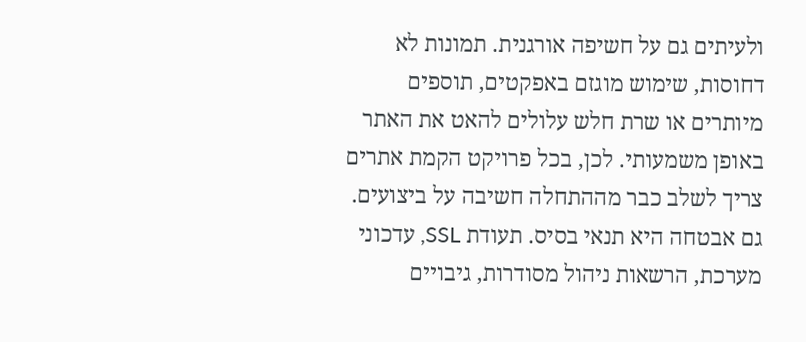ולעיתים גם על חשיפה אורגנית. תמונות לא דחוסות, שימוש מוגזם באפקטים, תוספים מיותרים או שרת חלש עלולים להאט את האתר באופן משמעותי. לכן, בכל פרויקט הקמת אתרים צריך לשלב כבר מההתחלה חשיבה על ביצועים.
גם אבטחה היא תנאי בסיס. תעודת SSL, עדכוני מערכת, הרשאות ניהול מסודרות, גיבויים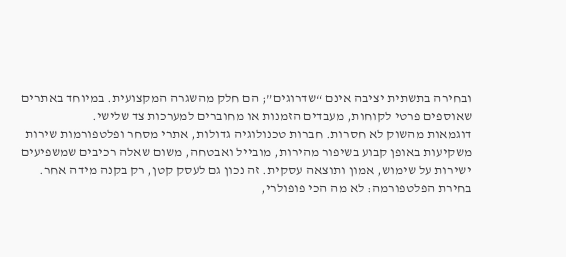ובחירה בתשתית יציבה אינם “שדרוגים”; הם חלק מהשגרה המקצועית. במיוחד באתרים שאוספים פרטי לקוחות, מעבדים הזמנות או מחוברים למערכות צד שלישי.
דוגמאות מהשוק לא חסרות. חברות טכנולוגיה גדולות, אתרי מסחר ופלטפורמות שירות משקיעות באופן קבוע בשיפור מהירות, מובייל ואבטחה, משום שאלה רכיבים שמשפיעים ישירות על שימוש, אמון ותוצאה עסקית. זה נכון גם לעסק קטן, רק בקנה מידה אחר.
בחירת הפלטפורמה: לא מה הכי פופולרי,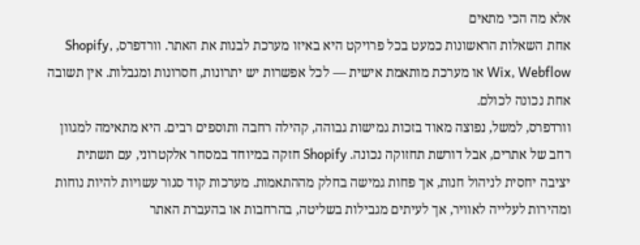אלא מה הכי מתאים
אחת השאלות הראשונות כמעט בכל פרויקט היא באיזו מערכת לבנות את האתר. וורדפרס, Shopify, Wix, Webflow או מערכת מותאמת אישית — לכל אפשרות יש יתרונות, חסרונות ומגבלות. אין תשובה אחת נכונה לכולם.
וורדפרס, למשל, נפוצה מאוד בזכות גמישות גבוהה, קהילה רחבה ותוספים רבים. היא מתאימה למגוון רחב של אתרים, אבל דורשת תחזוקה נכונה. Shopify חזקה במיוחד במסחר אלקטרוני, עם תשתית יציבה יחסית לניהול חנות, אך פחות גמישה בחלק מההתאמות. מערכות קוד סגור עשויות להיות נוחות ומהירות לעלייה לאוויר, אך לעיתים מגבילות בשליטה, בהרחבות או בהעברת האתר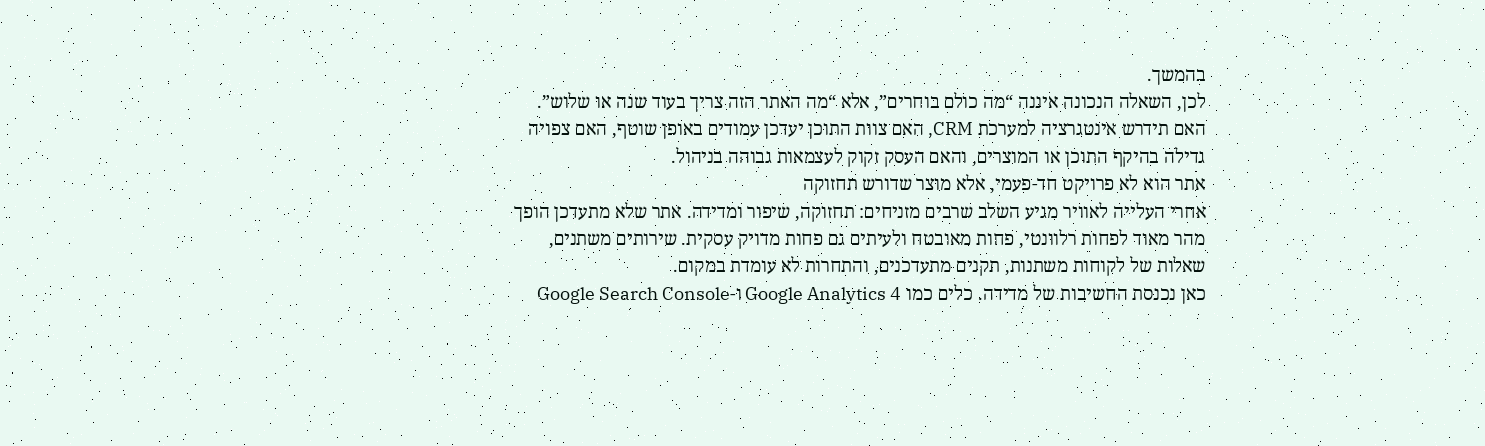בהמשך.
לכן, השאלה הנכונה איננה “מה כולם בוחרים”, אלא “מה האתר הזה צריך בעוד שנה או שלוש”. האם תידרש אינטגרציה למערכת CRM, האם צוות התוכן יעדכן עמודים באופן שוטף, האם צפויה גדילה בהיקף התוכן או המוצרים, והאם העסק זקוק לעצמאות גבוהה בניהול.
אתר הוא לא פרויקט חד-פעמי, אלא מוצר שדורש תחזוקה
אחרי העלייה לאוויר מגיע השלב שרבים מזניחים: תחזוקה, שיפור ומדידה. אתר שלא מתעדכן הופך מהר מאוד לפחות רלוונטי, פחות מאובטח ולעיתים גם פחות מדויק עסקית. שירותים משתנים, שאלות של לקוחות משתנות, תקנים מתעדכנים, והתחרות לא עומדת במקום.
כאן נכנסת החשיבות של מדידה. כלים כמו Google Analytics 4 ו-Google Search Console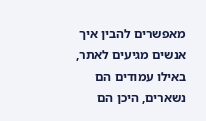מאפשרים להבין איך אנשים מגיעים לאתר, באילו עמודים הם נשארים, היכן הם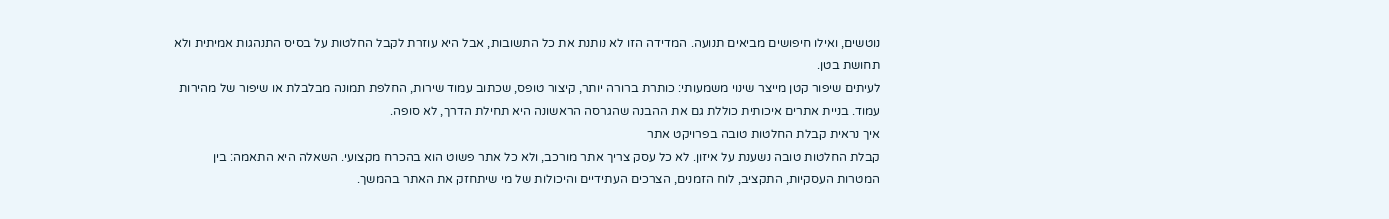נוטשים, ואילו חיפושים מביאים תנועה. המדידה הזו לא נותנת את כל התשובות, אבל היא עוזרת לקבל החלטות על בסיס התנהגות אמיתית ולא תחושת בטן.
לעיתים שיפור קטן מייצר שינוי משמעותי: כותרת ברורה יותר, קיצור טופס, שכתוב עמוד שירות, החלפת תמונה מבלבלת או שיפור של מהירות עמוד. בניית אתרים איכותית כוללת גם את ההבנה שהגרסה הראשונה היא תחילת הדרך, לא סופה.
איך נראית קבלת החלטות טובה בפרויקט אתר
קבלת החלטות טובה נשענת על איזון. לא כל עסק צריך אתר מורכב, ולא כל אתר פשוט הוא בהכרח מקצועי. השאלה היא התאמה: בין המטרות העסקיות, התקציב, לוח הזמנים, הצרכים העתידיים והיכולות של מי שיתחזק את האתר בהמשך.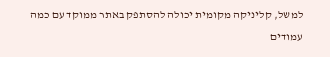למשל, קליניקה מקומית יכולה להסתפק באתר ממוקד עם כמה עמודים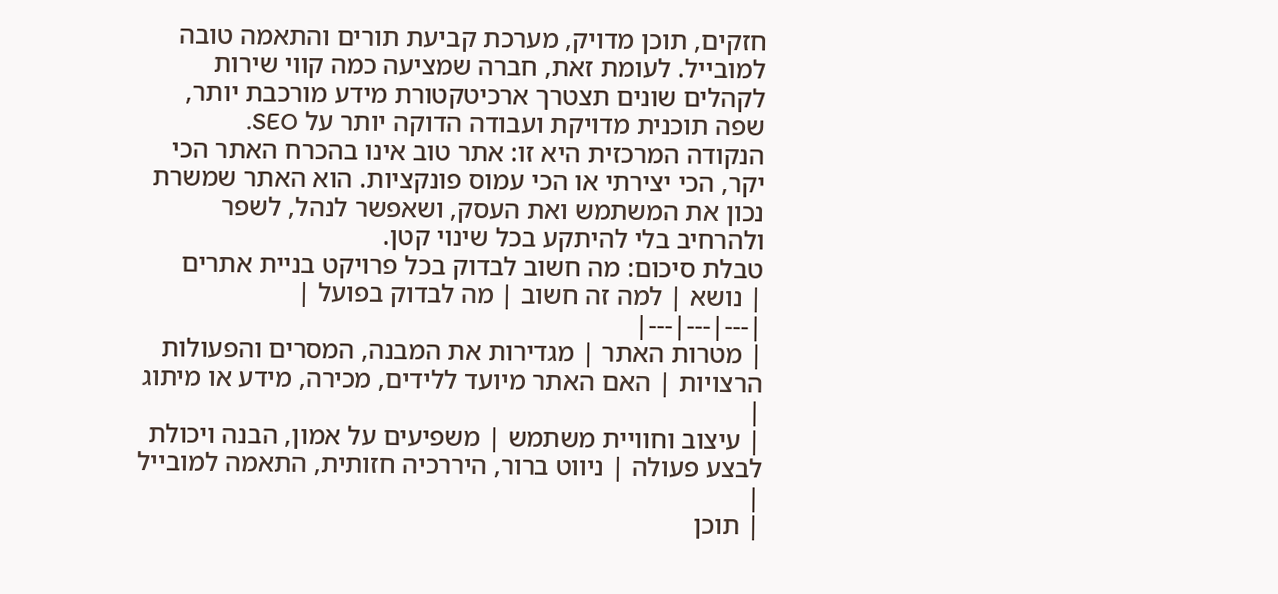חזקים, תוכן מדויק, מערכת קביעת תורים והתאמה טובה למובייל. לעומת זאת, חברה שמציעה כמה קווי שירות לקהלים שונים תצטרך ארכיטקטורת מידע מורכבת יותר, שפה תוכנית מדויקת ועבודה הדוקה יותר על SEO.
הנקודה המרכזית היא זו: אתר טוב אינו בהכרח האתר הכי יקר, הכי יצירתי או הכי עמוס פונקציות. הוא האתר שמשרת נכון את המשתמש ואת העסק, ושאפשר לנהל, לשפר ולהרחיב בלי להיתקע בכל שינוי קטן.
טבלת סיכום: מה חשוב לבדוק בכל פרויקט בניית אתרים
| נושא | למה זה חשוב | מה לבדוק בפועל |
|---|---|---|
| מטרות האתר | מגדירות את המבנה, המסרים והפעולות הרצויות | האם האתר מיועד ללידים, מכירה, מידע או מיתוג |
| עיצוב וחוויית משתמש | משפיעים על אמון, הבנה ויכולת לבצע פעולה | ניווט ברור, היררכיה חזותית, התאמה למובייל |
| תוכן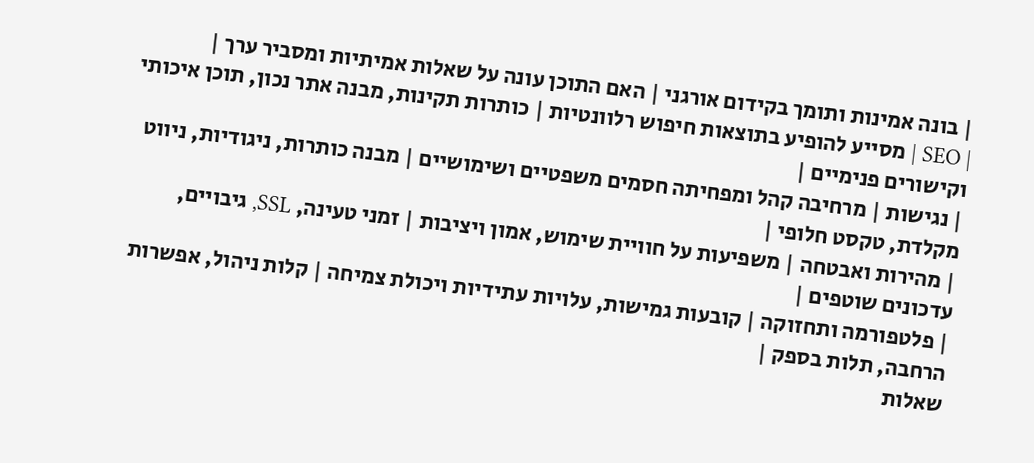| בונה אמינות ותומך בקידום אורגני | האם התוכן עונה על שאלות אמיתיות ומסביר ערך |
| SEO | מסייע להופיע בתוצאות חיפוש רלוונטיות | כותרות תקינות, מבנה אתר נכון, תוכן איכותי וקישורים פנימיים |
| נגישות | מרחיבה קהל ומפחיתה חסמים משפטיים ושימושיים | מבנה כותרות, ניגודיות, ניווט מקלדת, טקסט חלופי |
| מהירות ואבטחה | משפיעות על חוויית שימוש, אמון ויציבות | זמני טעינה, SSL, גיבויים, עדכונים שוטפים |
| פלטפורמה ותחזוקה | קובעות גמישות, עלויות עתידיות ויכולת צמיחה | קלות ניהול, אפשרות הרחבה, תלות בספק |
שאלות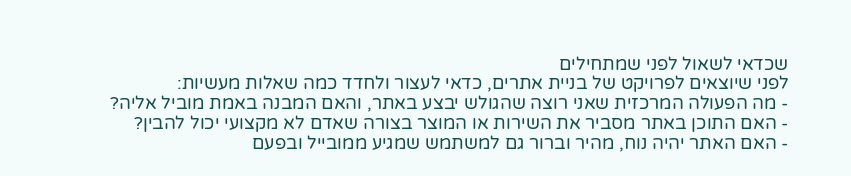שכדאי לשאול לפני שמתחילים
לפני שיוצאים לפרויקט של בניית אתרים, כדאי לעצור ולחדד כמה שאלות מעשיות:
- מה הפעולה המרכזית שאני רוצה שהגולש יבצע באתר, והאם המבנה באמת מוביל אליה?
- האם התוכן באתר מסביר את השירות או המוצר בצורה שאדם לא מקצועי יכול להבין?
- האם האתר יהיה נוח, מהיר וברור גם למשתמש שמגיע ממובייל ובפעם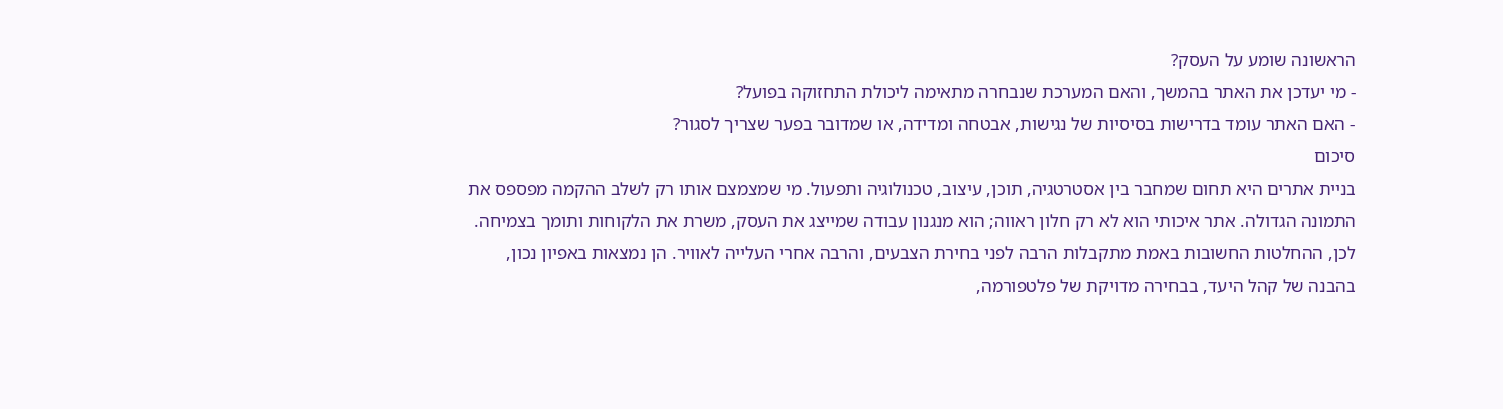הראשונה שומע על העסק?
- מי יעדכן את האתר בהמשך, והאם המערכת שנבחרה מתאימה ליכולת התחזוקה בפועל?
- האם האתר עומד בדרישות בסיסיות של נגישות, אבטחה ומדידה, או שמדובר בפער שצריך לסגור?
סיכום
בניית אתרים היא תחום שמחבר בין אסטרטגיה, תוכן, עיצוב, טכנולוגיה ותפעול. מי שמצמצם אותו רק לשלב ההקמה מפספס את התמונה הגדולה. אתר איכותי הוא לא רק חלון ראווה; הוא מנגנון עבודה שמייצג את העסק, משרת את הלקוחות ותומך בצמיחה.
לכן, ההחלטות החשובות באמת מתקבלות הרבה לפני בחירת הצבעים, והרבה אחרי העלייה לאוויר. הן נמצאות באפיון נכון, בהבנה של קהל היעד, בבחירה מדויקת של פלטפורמה,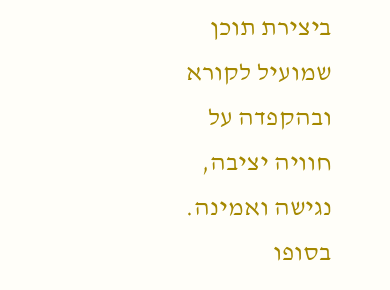ביצירת תוכן שמועיל לקורא ובהקפדה על חוויה יציבה, נגישה ואמינה.
בסופו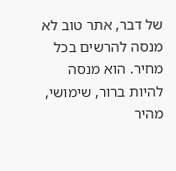של דבר, אתר טוב לא מנסה להרשים בכל מחיר. הוא מנסה להיות ברור, שימושי, מהיר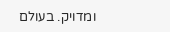ומדויק. בעולם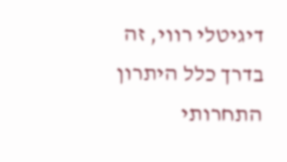דיגיטלי רווי, זה בדרך כלל היתרון התחרותי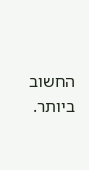החשוב ביותר.